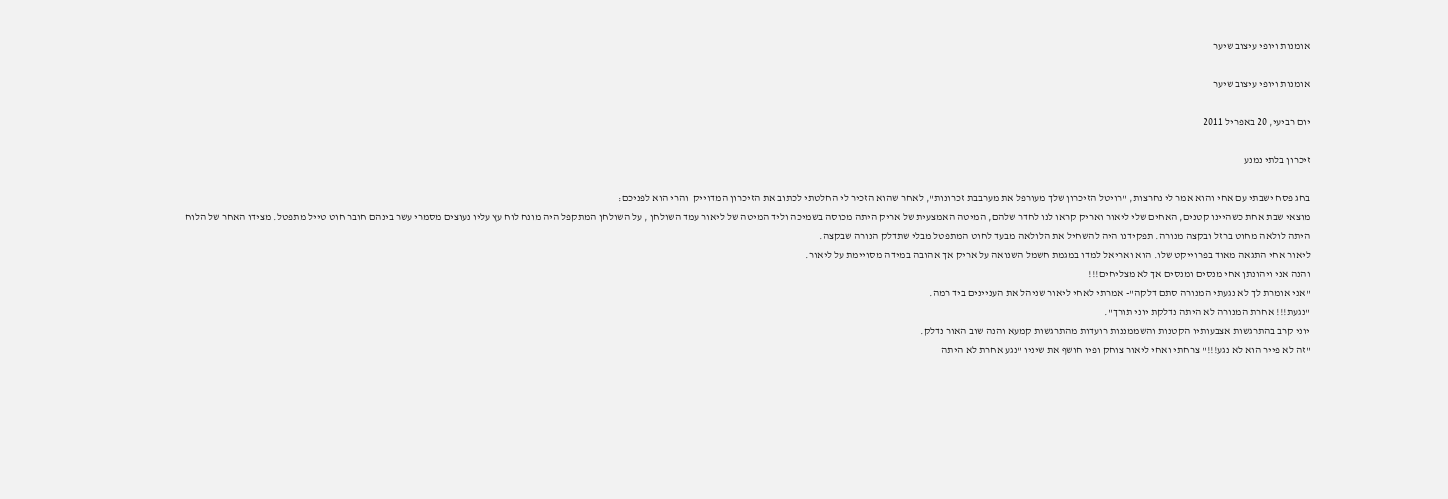אומנות ויופי עיצוב שיער

אומנות ויופי עיצוב שיער

יום רביעי, 20 באפריל 2011

זיכרון בלתי נמנע

בחג פסח ישבתי עם אחי והוא אמר לי נחרצות, "רויטל הזיכרון שלך מעורפל את מערבבת זכרונות", לאחר שהוא הזכיר לי החלטתי לכתוב את הזיכרון המדוייק  והרי הוא לפניכם:
מוצאי שבת אחת כשהיינו קטנים, האחים שלי ליאור ואריק קראו לנו לחדר שלהם, המיטה האמצעית של אריק היתה מכוסה בשמיכה וליד המיטה של ליאור עמד השולחן , על השולחן המתקפל היה מונח לוח עץ עליו נעוצים מסמרי עשר בינהם חובר חוט טייל מתפטל. מצידו האחר של הלוח היתה לולאה מחוט ברזל ובקצה מנורה. תפקידנו היה להשחיל את הלולאה מבעד לחוט המתפטל מבלי שתדלק הנורה שבקצה.
ליאור אחי התגאה מאוד בפרוייקט שלו. הוא ואריאל למדו במגמת חשמל השנואה על אריק אך אהובה במידה מסויימת על ליאור.
והנה אני ויהונתן אחי מנסים ומנסים אך לא מצליחים!!!
"אני אומרת לך לא נגעתי המנורה סתם דלקה"- אמרתי לאחי ליאור שניהל את העניינים ביד רמה.
"נגעת!!! אחרת המנורה לא היתה נדלקת יוני תורך".
יוני קרב בהתרגשות אצבעותיו הקטנות והשממננות רועדות מהתרגשות קמעא והנה שוב האור נדלק.
"זה לא פייר הוא לא נגע!!!" צרחתי ואחי ליאור צוחק ופיו חושף את שיניו "נגע אחרת לא היתה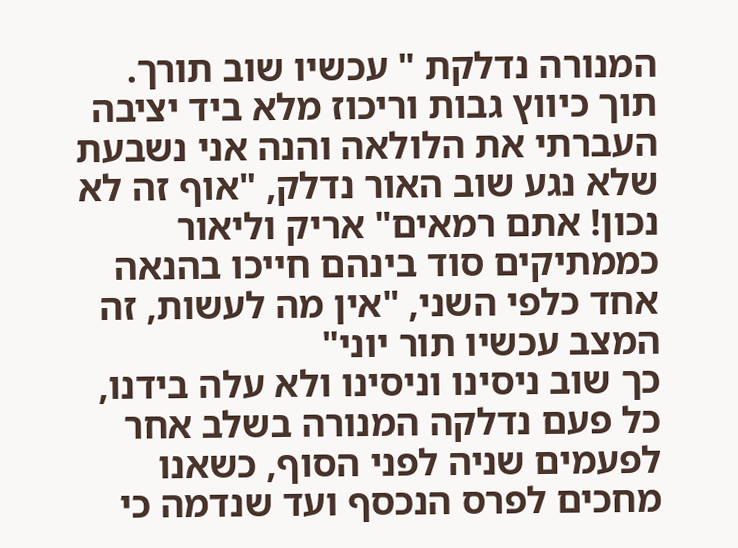המנורה נדלקת " עכשיו שוב תורך.
תוך כיווץ גבות וריכוז מלא ביד יציבה העברתי את הלולאה והנה אני נשבעת שלא נגע שוב האור נדלק, "אוף זה לא נכון! אתם רמאים" אריק וליאור כממתיקים סוד בינהם חייכו בהנאה אחד כלפי השני, "אין מה לעשות, זה המצב עכשיו תור יוני"
כך שוב ניסינו וניסינו ולא עלה בידנו, כל פעם נדלקה המנורה בשלב אחר לפעמים שניה לפני הסוף, כשאנו מחכים לפרס הנכסף ועד שנדמה כי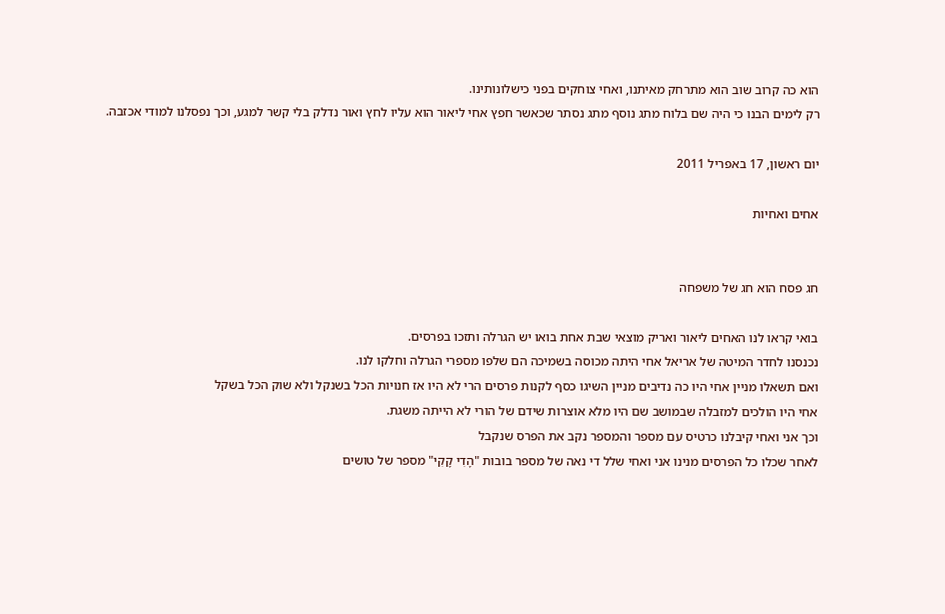הוא כה קרוב שוב הוא מתרחק מאיתנו, ואחי צוחקים בפני כישלונותינו.
רק לימים הבנו כי היה שם בלוח מתג נוסף מתג נסתר שכאשר חפץ אחי ליאור הוא עליו לחץ ואור נדלק בלי קשר למגע, וכך נפסלנו למודי אכזבה.

יום ראשון, 17 באפריל 2011

אחים ואחיות


חג פסח הוא חג של משפחה

בואי קראו לנו האחים ליאור ואריק מוצאי שבת אחת בואו יש הגרלה ותזכו בפרסים.
נכנסנו לחדר המיטה של אריאל אחי היתה מכוסה בשמיכה הם שלפו מספרי הגרלה וחלקו לנו.
ואם תשאלו מניין אחי היו כה נדיבים מניין השיגו כסף לקנות פרסים הרי לא היו אז חנויות הכל בשנקל ולא שוק הכל בשקל
אחי היו הולכים למזבלה שבמושב שם היו מלא אוצרות שידם של הורי לא הייתה משגת.
וכך אני ואחי קיבלנו כרטיס עם מספר והמספר נקב את הפרס שנקבל
לאחר שכלו כל הפרסים מנינו אני ואחי שלל די נאה של מספר בובות "הָדִי קָקִי" מספר של טושים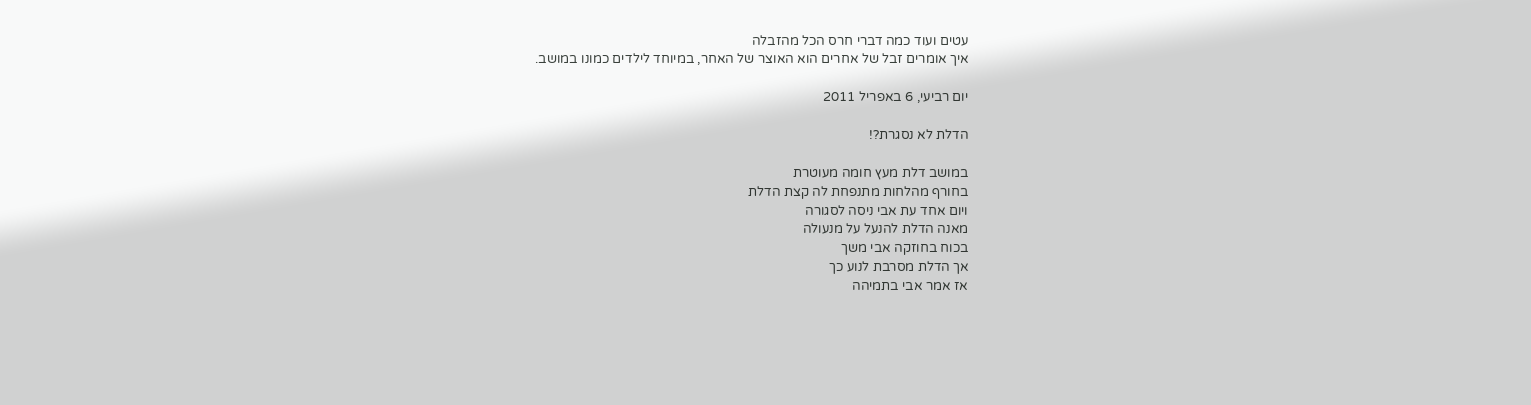עטים ועוד כמה דברי חרס הכל מהזבלה
איך אומרים זבל של אחרים הוא האוצר של האחר, במיוחד לילדים כמונו במושב.

יום רביעי, 6 באפריל 2011

הדלת לא נסגרת?!

במושב דלת מעץ חומה מעוטרת
בחורף מהלחות מתנפחת לה קצת הדלת
ויום אחד עת אבי ניסה לסגורה
מאנה הדלת להנעל על מנעולה
בכוח בחוזקה אבי משך
אך הדלת מסרבת לנוע כך
אז אמר אבי בתמיהה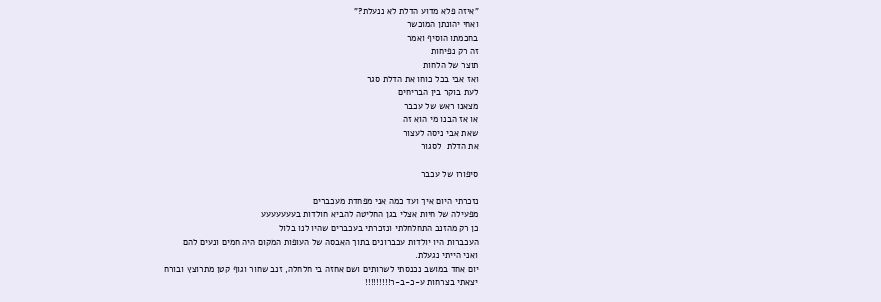"איזה פלא מדוע הדלת לא ננעלת?"
ואחי יהונתן המוכשר
בחכמתו הוסיף ואמר
זה רק נפיחות
תוצר של הלחות
ואז אבי בכל כוחו את הדלת סגר
לעת בוקר בין הבריחים
מצאנו ראש של עכבר
או אז הבנו מי הוא זה
שאת אבי ניסה לעצור
את הדלת  לסגור

סיפורו של עכבר

נזכרתי היום איך ועד כמה אני מפחדת מעכברים
מפעילה של חיות אצלי בגן החליטה להביא חולדות בעעעעעעע
כן רק מהזנב התחלחלתי ונזכרתי בעכברים שהיו לנו בלול
העכברות היו יולדות עכברונים בתוך האבסה של העופות המקום היה חמים ונעים להם
ואני הייתי נגעלת.
יום אחד במושב נכנסתי לשרותים ושם אחזה בי חלחלה, זנב שחור וגוף קטן מתרוצץ ובורח
יצאתי בצרחות ע-כ-ב-ר!!!!!!!!!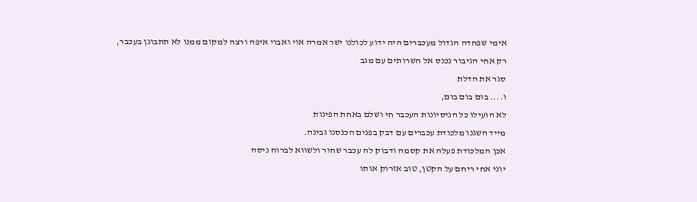אימי שפחדה הגדול מעכברים היה ידוע לכולנו ישר אמרה אוי ואבוי איפה ורצה למקום ממנו לא תתבונן בעכבר,
רק אחי הגיבור נכנס אל השרותים עם מגב
סגר את הדלת
ו.... בום בום בום,
לא הועילו כל הניסיונות העכבר חי ושלם באחת הפינות
מייד השגנו מלכודת עכברים עם דבק בפנים הכנסנו גבינה.
אכן המלכודת פעלה את קסמה ודבוק לה עכבר שחור ולשווא לברוח ניסה
יוני אחי ריחם על הקטן, טוב אזרוק אותו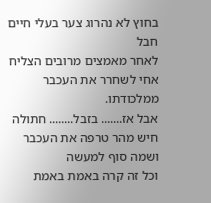בחוץ לא נהרוג צער בעלי חיים חבל
לאחר מאמצים מרובים הצליח אחי לשחרר את העכבר ממלכודתו.
אבל אז....... בזבל........ חתולה חיש מהר טרפה את העכבר
ושמה סוף למעשה
וכל זה קרה באמת באמת